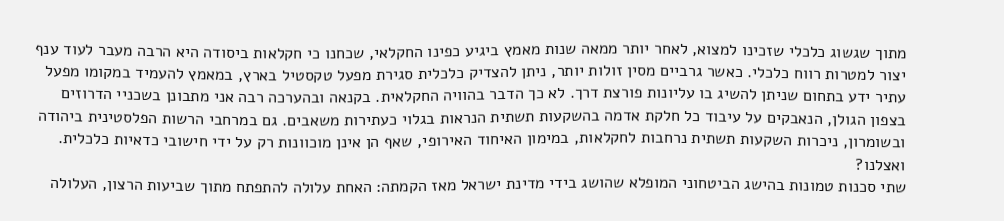מתוך שגשוג כלכלי שזכינו למצוא, לאחר יותר ממאה שנות מאמץ ביגיע כפינו החקלאי, שכחנו כי חקלאות ביסודה היא הרבה מעבר לעוד ענף יצור למטרות רווח כלכלי. כאשר גרביים מסין זולות יותר, ניתן להצדיק כלכלית סגירת מפעל טקסטיל בארץ, במאמץ להעמיד במקומו מפעל עתיר ידע בתחום שניתן להשיג בו עליונות פורצת דרך. לא כך הדבר בהוויה החקלאית. בקנאה ובהערכה רבה אני מתבונן בשכניי הדרוזים בצפון הגולן, הנאבקים על עיבוד כל חלקת אדמה בהשקעות תשתית הנראות בגלוי כעתירות משאבים. גם במרחבי הרשות הפלסטינית ביהודה ובשומרון, ניכרות השקעות תשתית נרחבות לחקלאות, במימון האיחוד האירופי, שאף הן אינן מוכוונות רק על ידי חישובי כדאיות כלכלית. ואצלנו?
שתי סכנות טמונות בהישג הביטחוני המופלא שהושג בידי מדינת ישראל מאז הקמתה: האחת עלולה להתפתח מתוך שביעות הרצון, העלולה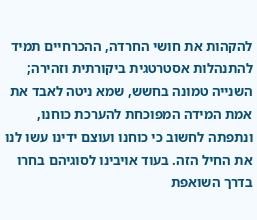להקהות את חושי החרדה, ההכרחיים תמיד להתנהלות אסטרטגית ביקורתית וזהירה; השנייה טמונה בחשש, שמא ניטה לאבד את אמת המידה המפוכחת להערכת כוחנו, ונתפתה לחשוב כי כוחנו ועוצם ידינו עשו לנו את החיל הזה. בעוד אויבינו לסוגיהם בחרו בדרך השואפת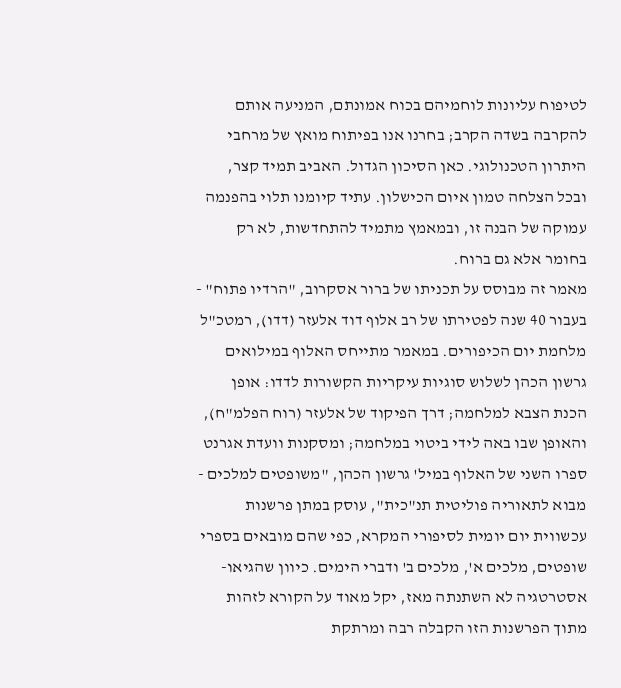לטיפוח עליונות לוחמיהם בכוח אמונתם, המניעה אותם להקרבה בשדה הקרב; בחרנו אנו בפיתוח מואץ של מרחבי היתרון הטכנולוגי. כאן הסיכון הגדול. האביב תמיד קצר, ובכל הצלחה טמון איום הכישלון. עתיד קיומנו תלוי בהפנמה עמוקה של הבנה זו, ובמאמץ מתמיד להתחדשות, לא רק בחומר אלא גם ברוח.
מאמר זה מבוסס על תכניתו של ברור אסקרוב, "הרדיו פתוח" - בעבור 40 שנה לפטירתו של רב אלוף דוד אלעזר (דדו), רמטכ"ל מלחמת יום הכיפורים. במאמר מתייחס האלוף במילואים גרשון הכהן לשלוש סוגיות עיקריות הקשורות לדדו: אופן הכנת הצבא למלחמה; דרך הפיקוד של אלעזר (רוח הפלמ"ח), והאופן שבו באה לידי ביטוי במלחמה; ומסקנות וועדת אגרנט
ספרו השני של האלוף במיל' גרשון הכהן, "משופטים למלכים - מבוא לתאוריה פוליטית תנ"כית", עוסק במתן פרשנות עכשווית יום יומית לסיפורי המקרא, כפי שהם מובאים בספרי שופטים, מלכים א', מלכים ב' ודברי הימים. כיוון שהגיאו-אסטרטגיה לא השתנתה מאז, יקל מאוד על הקורא לזהות מתוך הפרשנות הזו הקבלה רבה ומרתקת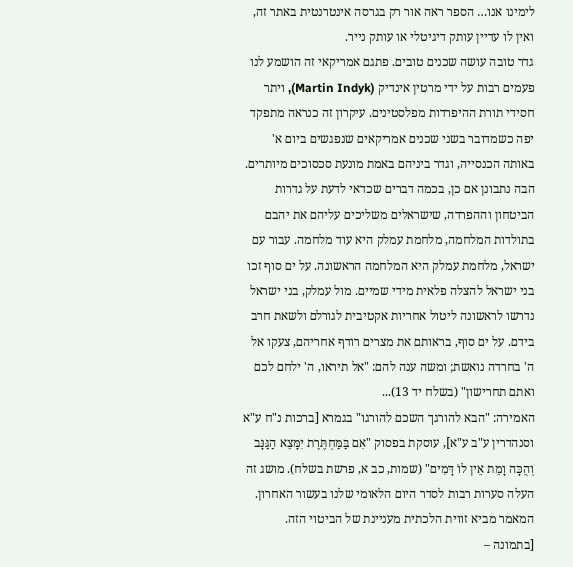לימינו אנו… הספר ראה אור רק בגרסה אינטרנטית באתר זה, ואין לו עדיין עותק דיגיטלי או עותק נייר.
גדר טובה עושה שכנים טובים. פתגם אמריקאי זה הושמע לנו פעמים רבות על ידי מרטין אינדיק (Martin Indyk), ויתר חסידי תורת ההיפרדות מפלסטינים. עיקרון זה כנראה מתפקד יפה כשמדובר בשני שכנים אמריקאים שנפגשים ביום א' באותה הכנסייה, וגדר ביניהם באמת מונעת סכסוכים מיותרים. הבה נתבונן אם כן, בכמה דברים שכדאי לדעת על גדרות הביטחון וההפרדה, שישראלים משליכים עליהם את יהבם
בתולדות המלחמה, מלחמת עמלק היא עוד מלחמה. עבור עם ישראל, מלחמת עמלק היא המלחמה הראשונה. על ים סוף זכו בני ישראל להצלה פלאית מידי שמיים. מול עמלק, בני ישראל נדרשו לראשונה ליטול אחריות אקטיבית לגורלם ולשאת חרב בידם. על ים סוף, בראותם את מצרים רודף אחריהם, צעקו אל ה' בחרדה נואשת; ומשה ענה להם: "אל תיראו, ה' ילחם לכם ואתם תחרישון" (בשלח יד 13)...
האמירה: "הבא להורגך השכם להורגו" בגמרא [ברכות נ"ח ע"א וסנהדרין ע"ב ע"א], עוסקת בפסוק "אִם בַּמַּחְתֶּרֶת יִמָּצֵא הַגַּנָּב וְהֻכָּה וָמֵת אֵין לוֹ דָּמִים" (שמות, כב א, פרשת בשלח). מושג זה העלה סערות רבות לסדר היום הלאומי שלנו בעשור האחרון. המאמר מביא זווית הלכתית מעניינת של הביטוי הזה.
[בתמונה –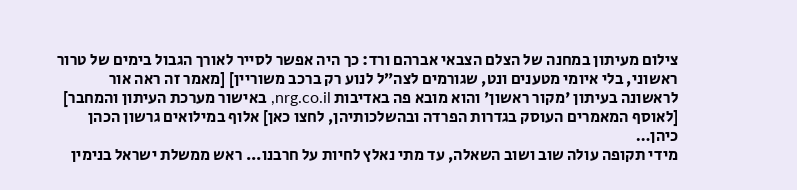צילום מעיתון במחנה של הצלם הצבאי אברהם ורד: כך היה אפשר לסייר לאורך הגבול בימים של טרור ראשוני, בלי איומי מטענים ונט, שגורמים לצה״ל לנוע רק ברכב משוריין] [מאמר זה ראה אור לראשונה בעיתון 'מקור ראשון' והוא מובא פה באדיבות nrg.co.il, באישור מערכת העיתון והמחבר] [לאוסף המאמרים העוסק בגדרות הפרדה ובהשלכותיהן, לחצו כאן] אלוף במילואים גרשון הכהן כיהן…
מידי תקופה עולה שוב ושוב השאלה, עד מתי נאלץ לחיות על חרבנו... ראש ממשלת ישראל בנימין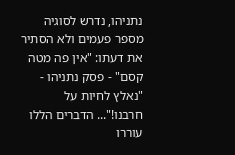נתניהו, נדרש לסוגיה מספר פעמים ולא הסתיר את דעתו: "אין פה מטה קסם" - פסק נתניהו - "נאלץ לחיות על חרבנו!"... הדברים הללו עוררו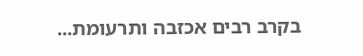בקרב רבים אכזבה ותרעומת...